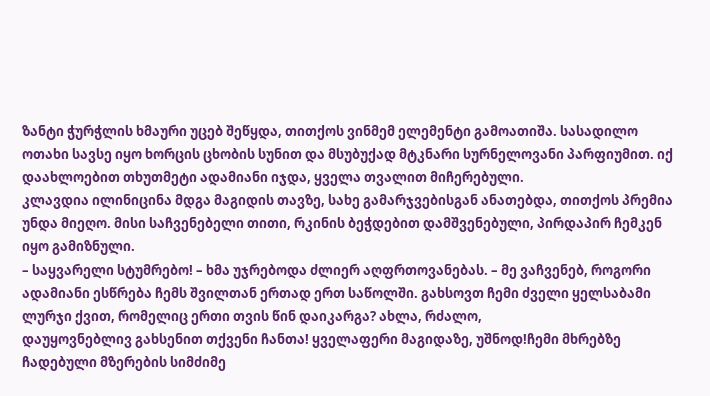ზანტი ჭურჭლის ხმაური უცებ შეწყდა, თითქოს ვინმემ ელემენტი გამოათიშა. სასადილო ოთახი სავსე იყო ხორცის ცხობის სუნით და მსუბუქად მტკნარი სურნელოვანი პარფიუმით. იქ დაახლოებით თხუთმეტი ადამიანი იჯდა, ყველა თვალით მიჩერებული.
კლავდია ილინიცინა მდგა მაგიდის თავზე, სახე გამარჯვებისგან ანათებდა, თითქოს პრემია უნდა მიეღო. მისი საჩვენებელი თითი, რკინის ბეჭდებით დამშვენებული, პირდაპირ ჩემკენ იყო გამიზნული.
– საყვარელი სტუმრებო! – ხმა უჯრებოდა ძლიერ აღფრთოვანებას. – მე ვაჩვენებ, როგორი ადამიანი ესწრება ჩემს შვილთან ერთად ერთ საწოლში. გახსოვთ ჩემი ძველი ყელსაბამი ლურჯი ქვით, რომელიც ერთი თვის წინ დაიკარგა? ახლა, რძალო,
დაუყოვნებლივ გახსენით თქვენი ჩანთა! ყველაფერი მაგიდაზე, უშნოდ!ჩემი მხრებზე ჩადებული მზერების სიმძიმე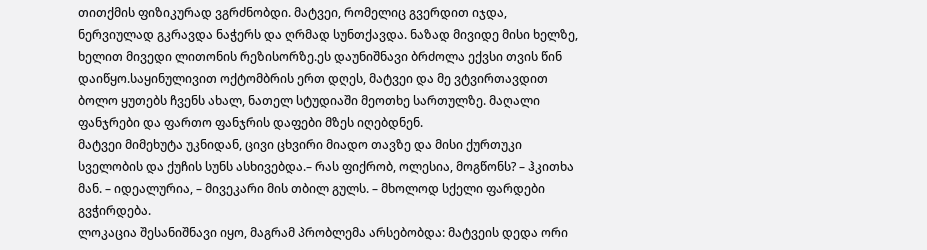თითქმის ფიზიკურად ვგრძნობდი. მატვეი, რომელიც გვერდით იჯდა, ნერვიულად გკრავდა ნაჭერს და ღრმად სუნთქავდა. ნაზად მივიდე მისი ხელზე,
ხელით მივედი ლითონის რეზისორზე.ეს დაუნიშნავი ბრძოლა ექვსი თვის წინ დაიწყო.საყინულივით ოქტომბრის ერთ დღეს, მატვეი და მე ვტვირთავდით ბოლო ყუთებს ჩვენს ახალ, ნათელ სტუდიაში მეოთხე სართულზე. მაღალი ფანჯრები და ფართო ფანჯრის დაფები მზეს იღებდნენ.
მატვეი მიმეხუტა უკნიდან, ცივი ცხვირი მიადო თავზე და მისი ქურთუკი სველობის და ქუჩის სუნს ასხივებდა.– რას ფიქრობ, ოლესია, მოგწონს? – ჰკითხა მან. – იდეალურია, – მივეკარი მის თბილ გულს. – მხოლოდ სქელი ფარდები გვჭირდება.
ლოკაცია შესანიშნავი იყო, მაგრამ პრობლემა არსებობდა: მატვეის დედა ორი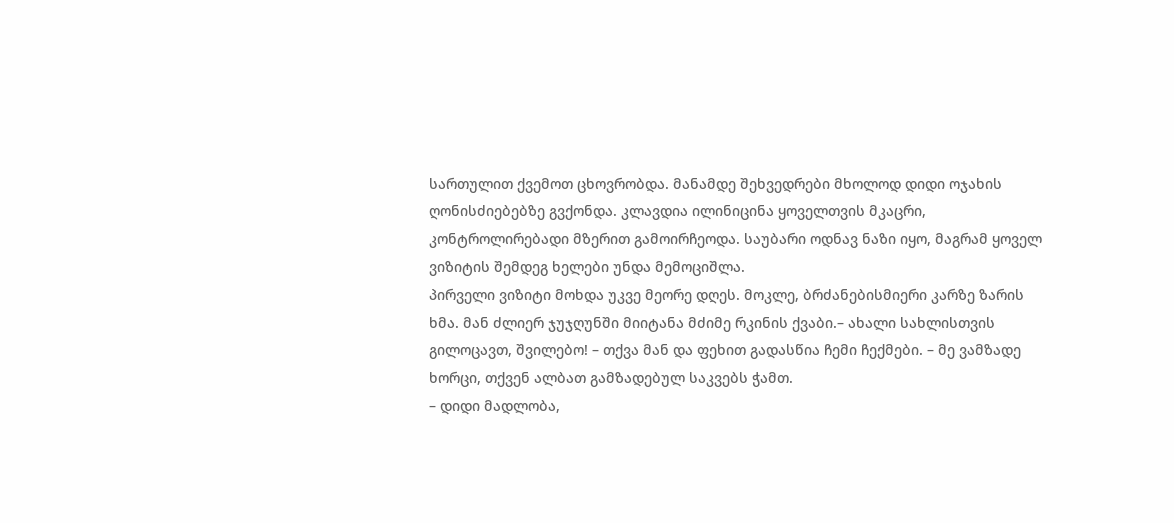სართულით ქვემოთ ცხოვრობდა. მანამდე შეხვედრები მხოლოდ დიდი ოჯახის ღონისძიებებზე გვქონდა. კლავდია ილინიცინა ყოველთვის მკაცრი, კონტროლირებადი მზერით გამოირჩეოდა. საუბარი ოდნავ ნაზი იყო, მაგრამ ყოველ ვიზიტის შემდეგ ხელები უნდა მემოციშლა.
პირველი ვიზიტი მოხდა უკვე მეორე დღეს. მოკლე, ბრძანებისმიერი კარზე ზარის ხმა. მან ძლიერ ჯუჯღუნში მიიტანა მძიმე რკინის ქვაბი.– ახალი სახლისთვის გილოცავთ, შვილებო! – თქვა მან და ფეხით გადასწია ჩემი ჩექმები. – მე ვამზადე ხორცი, თქვენ ალბათ გამზადებულ საკვებს ჭამთ.
– დიდი მადლობა,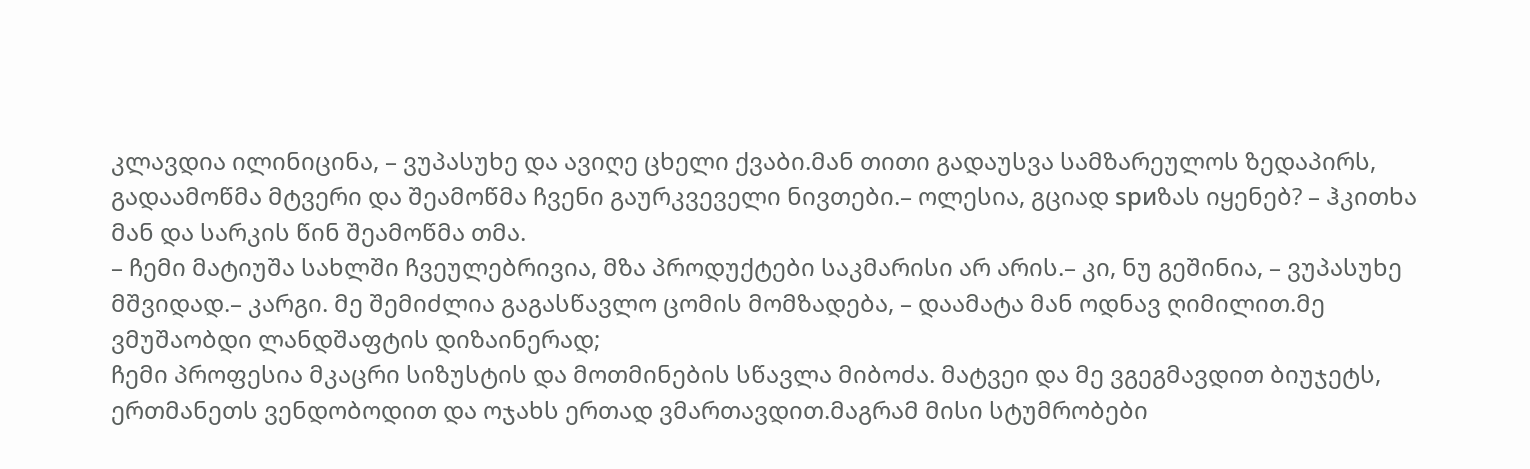კლავდია ილინიცინა, – ვუპასუხე და ავიღე ცხელი ქვაბი.მან თითი გადაუსვა სამზარეულოს ზედაპირს, გადაამოწმა მტვერი და შეამოწმა ჩვენი გაურკვეველი ნივთები.– ოლესია, გციად spиზას იყენებ? – ჰკითხა მან და სარკის წინ შეამოწმა თმა.
– ჩემი მატიუშა სახლში ჩვეულებრივია, მზა პროდუქტები საკმარისი არ არის.– კი, ნუ გეშინია, – ვუპასუხე მშვიდად.– კარგი. მე შემიძლია გაგასწავლო ცომის მომზადება, – დაამატა მან ოდნავ ღიმილით.მე ვმუშაობდი ლანდშაფტის დიზაინერად;
ჩემი პროფესია მკაცრი სიზუსტის და მოთმინების სწავლა მიბოძა. მატვეი და მე ვგეგმავდით ბიუჯეტს, ერთმანეთს ვენდობოდით და ოჯახს ერთად ვმართავდით.მაგრამ მისი სტუმრობები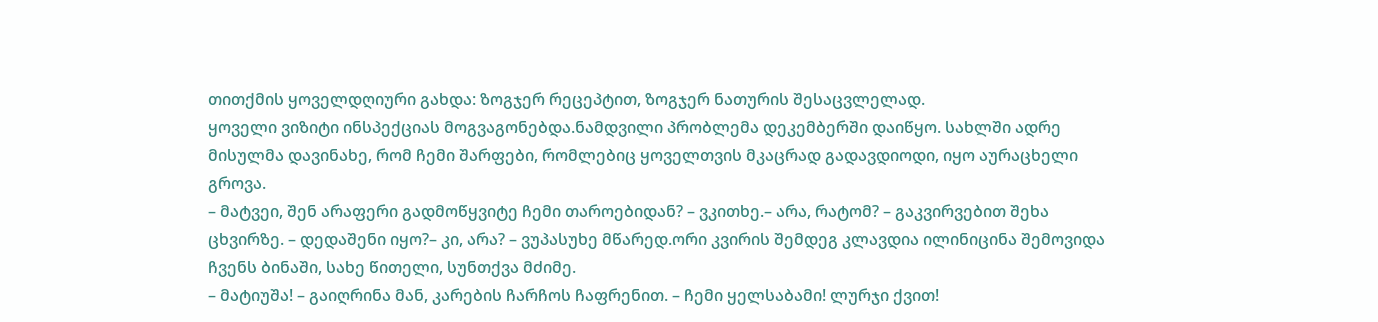თითქმის ყოველდღიური გახდა: ზოგჯერ რეცეპტით, ზოგჯერ ნათურის შესაცვლელად.
ყოველი ვიზიტი ინსპექციას მოგვაგონებდა.ნამდვილი პრობლემა დეკემბერში დაიწყო. სახლში ადრე მისულმა დავინახე, რომ ჩემი შარფები, რომლებიც ყოველთვის მკაცრად გადავდიოდი, იყო აურაცხელი გროვა.
– მატვეი, შენ არაფერი გადმოწყვიტე ჩემი თაროებიდან? – ვკითხე.– არა, რატომ? – გაკვირვებით შეხა ცხვირზე. – დედაშენი იყო?– კი, არა? – ვუპასუხე მწარედ.ორი კვირის შემდეგ კლავდია ილინიცინა შემოვიდა ჩვენს ბინაში, სახე წითელი, სუნთქვა მძიმე.
– მატიუშა! – გაიღრინა მან, კარების ჩარჩოს ჩაფრენით. – ჩემი ყელსაბამი! ლურჯი ქვით!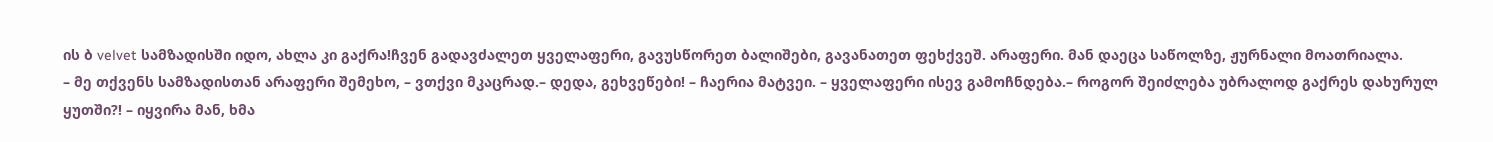ის ბ velvet სამზადისში იდო, ახლა კი გაქრა!ჩვენ გადავძალეთ ყველაფერი, გავუსწორეთ ბალიშები, გავანათეთ ფეხქვეშ. არაფერი. მან დაეცა საწოლზე, ჟურნალი მოათრიალა.
– მე თქვენს სამზადისთან არაფერი შემეხო, – ვთქვი მკაცრად.– დედა, გეხვეწები! – ჩაერია მატვეი. – ყველაფერი ისევ გამოჩნდება.– როგორ შეიძლება უბრალოდ გაქრეს დახურულ ყუთში?! – იყვირა მან, ხმა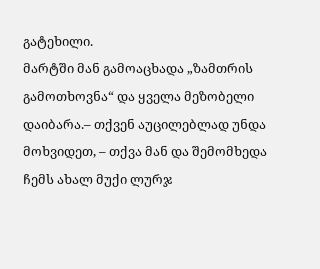გატეხილი.
მარტში მან გამოაცხადა „ზამთრის გამოთხოვნა“ და ყველა მეზობელი დაიბარა.– თქვენ აუცილებლად უნდა მოხვიდეთ, – თქვა მან და შემომხედა ჩემს ახალ მუქი ლურჯ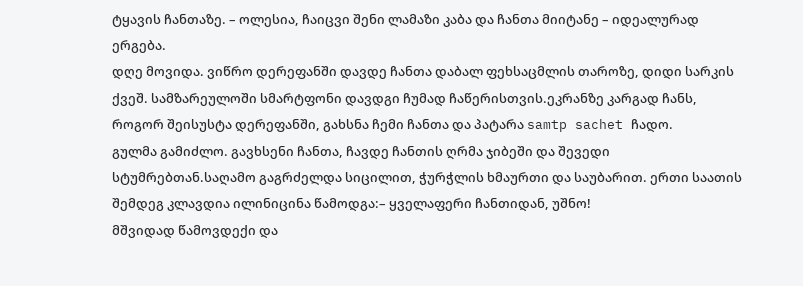ტყავის ჩანთაზე. – ოლესია, ჩაიცვი შენი ლამაზი კაბა და ჩანთა მიიტანე – იდეალურად ერგება.
დღე მოვიდა. ვიწრო დერეფანში დავდე ჩანთა დაბალ ფეხსაცმლის თაროზე, დიდი სარკის ქვეშ. სამზარეულოში სმარტფონი დავდგი ჩუმად ჩაწერისთვის.ეკრანზე კარგად ჩანს, როგორ შეისუსტა დერეფანში, გახსნა ჩემი ჩანთა და პატარა samtp sachet ჩადო.
გულმა გამიძლო. გავხსენი ჩანთა, ჩავდე ჩანთის ღრმა ჯიბეში და შევედი სტუმრებთან.საღამო გაგრძელდა სიცილით, ჭურჭლის ხმაურთი და საუბარით. ერთი საათის შემდეგ კლავდია ილინიცინა წამოდგა:– ყველაფერი ჩანთიდან, უშნო!
მშვიდად წამოვდექი და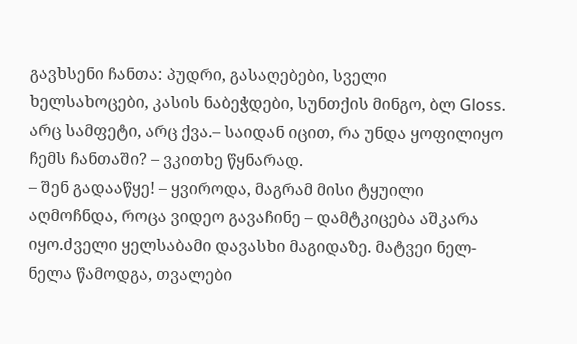გავხსენი ჩანთა: პუდრი, გასაღებები, სველი ხელსახოცები, კასის ნაბეჭდები, სუნთქის მინგო, ბლ Gloss. არც სამფეტი, არც ქვა.– საიდან იცით, რა უნდა ყოფილიყო ჩემს ჩანთაში? – ვკითხე წყნარად.
– შენ გადააწყე! – ყვიროდა, მაგრამ მისი ტყუილი აღმოჩნდა, როცა ვიდეო გავაჩინე – დამტკიცება აშკარა იყო.ძველი ყელსაბამი დავასხი მაგიდაზე. მატვეი ნელ-ნელა წამოდგა, თვალები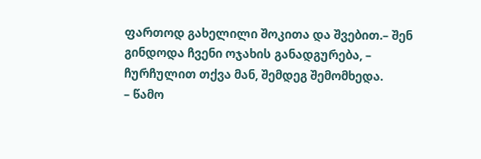ფართოდ გახელილი შოკითა და შვებით.– შენ გინდოდა ჩვენი ოჯახის განადგურება, – ჩურჩულით თქვა მან, შემდეგ შემომხედა.
– წამო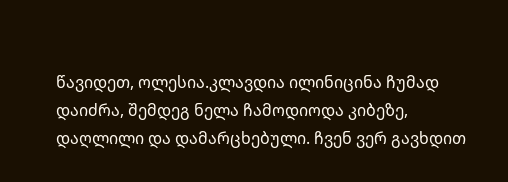წავიდეთ, ოლესია.კლავდია ილინიცინა ჩუმად დაიძრა, შემდეგ ნელა ჩამოდიოდა კიბეზე, დაღლილი და დამარცხებული. ჩვენ ვერ გავხდით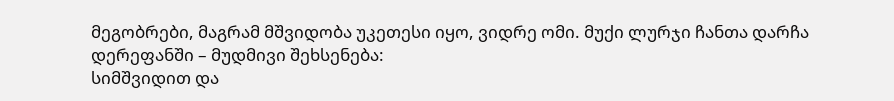მეგობრები, მაგრამ მშვიდობა უკეთესი იყო, ვიდრე ომი. მუქი ლურჯი ჩანთა დარჩა დერეფანში – მუდმივი შეხსენება:
სიმშვიდით და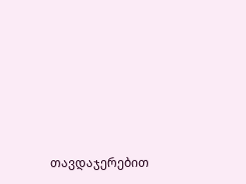თავდაჯერებით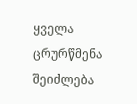ყველა ცრურწმენა შეიძლება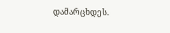დამარცხდეს.